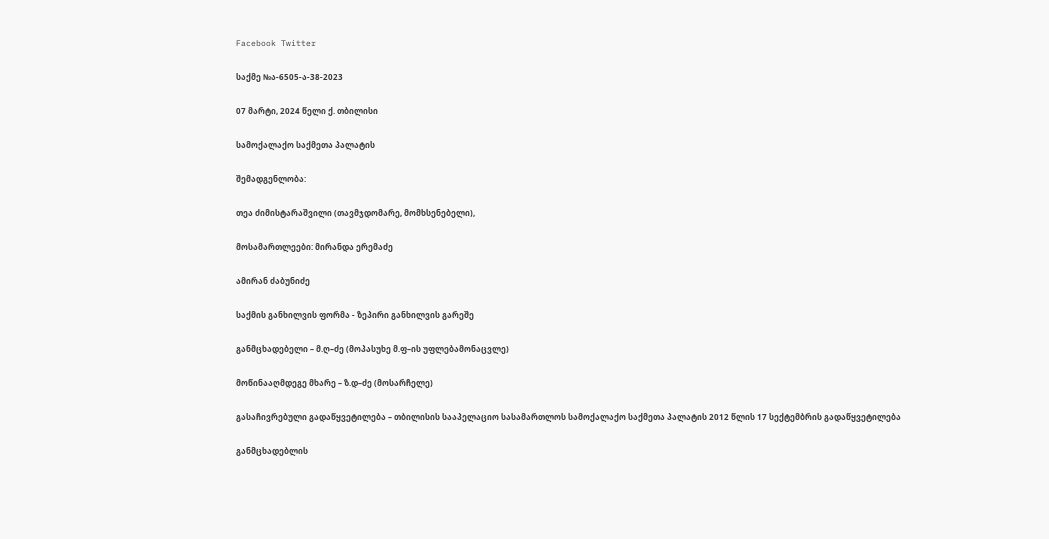Facebook Twitter

საქმე №ა-6505-ა-38-2023

07 მარტი, 2024 წელი ქ. თბილისი

სამოქალაქო საქმეთა პალატის

შემადგენლობა:

თეა ძიმისტარაშვილი (თავმჯდომარე, მომხსენებელი),

მოსამართლეები: მირანდა ერემაძე

ამირან ძაბუნიძე

საქმის განხილვის ფორმა - ზეპირი განხილვის გარეშე

განმცხადებელი – მ.ღ–ძე (მოპასუხე მ.ფ–ის უფლებამონაცვლე)

მოწინააღმდეგე მხარე – ზ.დ–ძე (მოსარჩელე)

გასაჩივრებული გადაწყვეტილება – თბილისის სააპელაციო სასამართლოს სამოქალაქო საქმეთა პალატის 2012 წლის 17 სექტემბრის გადაწყვეტილება

განმცხადებლის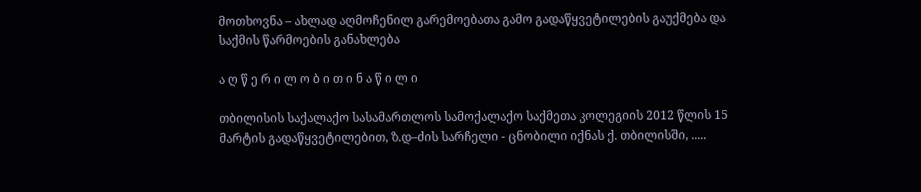მოთხოვნა – ახლად აღმოჩენილ გარემოებათა გამო გადაწყვეტილების გაუქმება და საქმის წარმოების განახლება

ა ღ წ ე რ ი ლ ო ბ ი თ ი ნ ა წ ი ლ ი

თბილისის საქალაქო სასამართლოს სამოქალაქო საქმეთა კოლეგიის 2012 წლის 15 მარტის გადაწყვეტილებით, ზ.დ–ძის სარჩელი - ცნობილი იქნას ქ. თბილისში, .....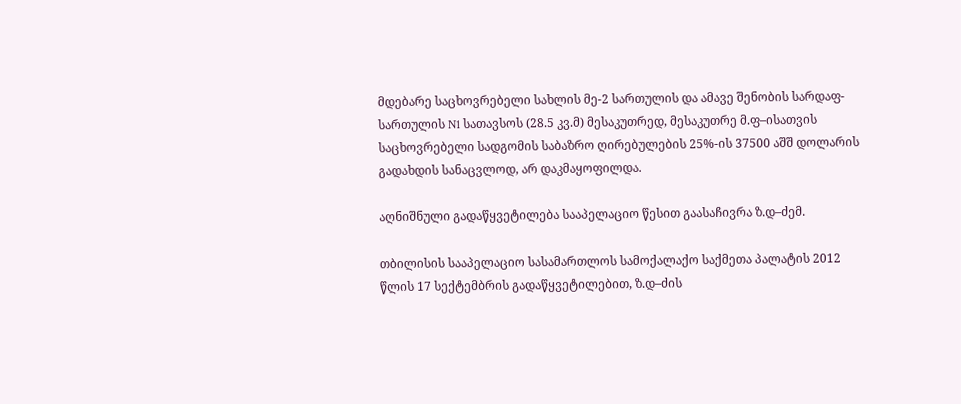მდებარე საცხოვრებელი სახლის მე-2 სართულის და ამავე შენობის სარდაფ-სართულის N1 სათავსოს (28.5 კვ.მ) მესაკუთრედ, მესაკუთრე მ.ფ–ისათვის საცხოვრებელი სადგომის საბაზრო ღირებულების 25%-ის 37500 აშშ დოლარის გადახდის სანაცვლოდ, არ დაკმაყოფილდა.

აღნიშნული გადაწყვეტილება სააპელაციო წესით გაასაჩივრა ზ.დ–ძემ.

თბილისის სააპელაციო სასამართლოს სამოქალაქო საქმეთა პალატის 2012 წლის 17 სექტემბრის გადაწყვეტილებით, ზ.დ–ძის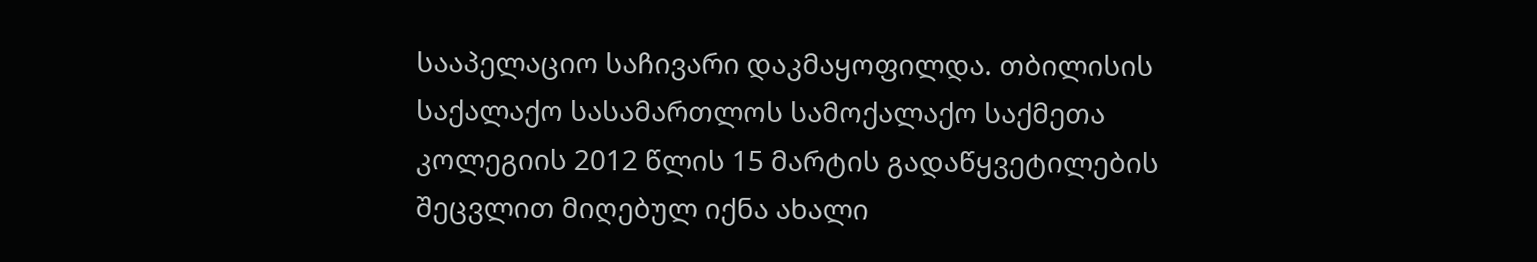სააპელაციო საჩივარი დაკმაყოფილდა. თბილისის საქალაქო სასამართლოს სამოქალაქო საქმეთა კოლეგიის 2012 წლის 15 მარტის გადაწყვეტილების შეცვლით მიღებულ იქნა ახალი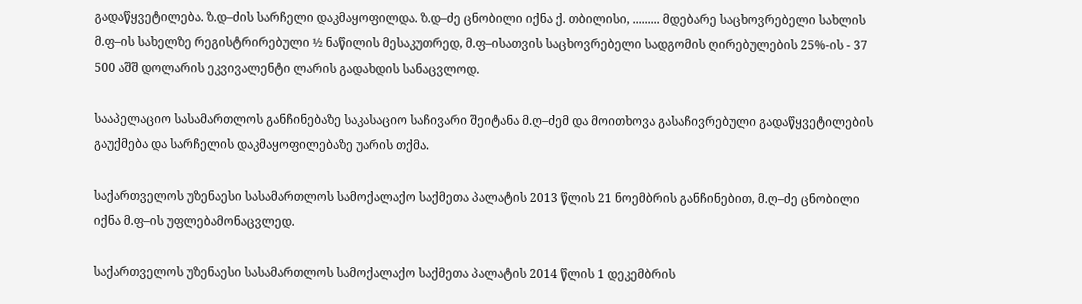გადაწყვეტილება. ზ.დ–ძის სარჩელი დაკმაყოფილდა. ზ.დ–ძე ცნობილი იქნა ქ. თბილისი, ......... მდებარე საცხოვრებელი სახლის მ.ფ–ის სახელზე რეგისტრირებული ½ ნაწილის მესაკუთრედ, მ.ფ–ისათვის საცხოვრებელი სადგომის ღირებულების 25%-ის - 37 500 აშშ დოლარის ეკვივალენტი ლარის გადახდის სანაცვლოდ.

სააპელაციო სასამართლოს განჩინებაზე საკასაციო საჩივარი შეიტანა მ.ღ–ძემ და მოითხოვა გასაჩივრებული გადაწყვეტილების გაუქმება და სარჩელის დაკმაყოფილებაზე უარის თქმა.

საქართველოს უზენაესი სასამართლოს სამოქალაქო საქმეთა პალატის 2013 წლის 21 ნოემბრის განჩინებით, მ.ღ–ძე ცნობილი იქნა მ.ფ–ის უფლებამონაცვლედ.

საქართველოს უზენაესი სასამართლოს სამოქალაქო საქმეთა პალატის 2014 წლის 1 დეკემბრის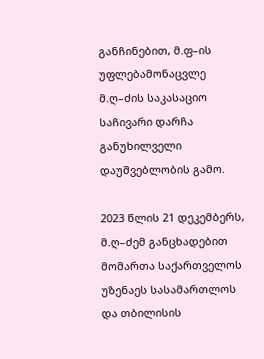განჩინებით, მ.ფ–ის უფლებამონაცვლე მ.ღ–ძის საკასაციო საჩივარი დარჩა განუხილველი დაუშვებლობის გამო.

2023 წლის 21 დეკემბერს, მ.ღ–ძემ განცხადებით მომართა საქართველოს უზენაეს სასამართლოს და თბილისის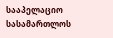სააპელაციო სასამართლოს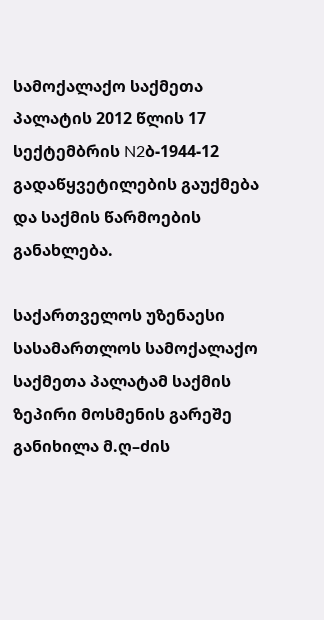სამოქალაქო საქმეთა პალატის 2012 წლის 17 სექტემბრის N2ბ-1944-12 გადაწყვეტილების გაუქმება და საქმის წარმოების განახლება.

საქართველოს უზენაესი სასამართლოს სამოქალაქო საქმეთა პალატამ საქმის ზეპირი მოსმენის გარეშე განიხილა მ.ღ–ძის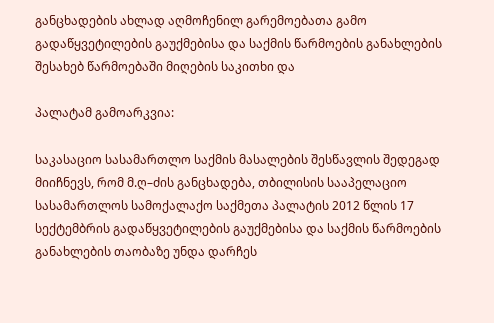განცხადების ახლად აღმოჩენილ გარემოებათა გამო გადაწყვეტილების გაუქმებისა და საქმის წარმოების განახლების შესახებ წარმოებაში მიღების საკითხი და

პალატამ გამოარკვია:

საკასაციო სასამართლო საქმის მასალების შესწავლის შედეგად მიიჩნევს, რომ მ.ღ–ძის განცხადება, თბილისის სააპელაციო სასამართლოს სამოქალაქო საქმეთა პალატის 2012 წლის 17 სექტემბრის გადაწყვეტილების გაუქმებისა და საქმის წარმოების განახლების თაობაზე უნდა დარჩეს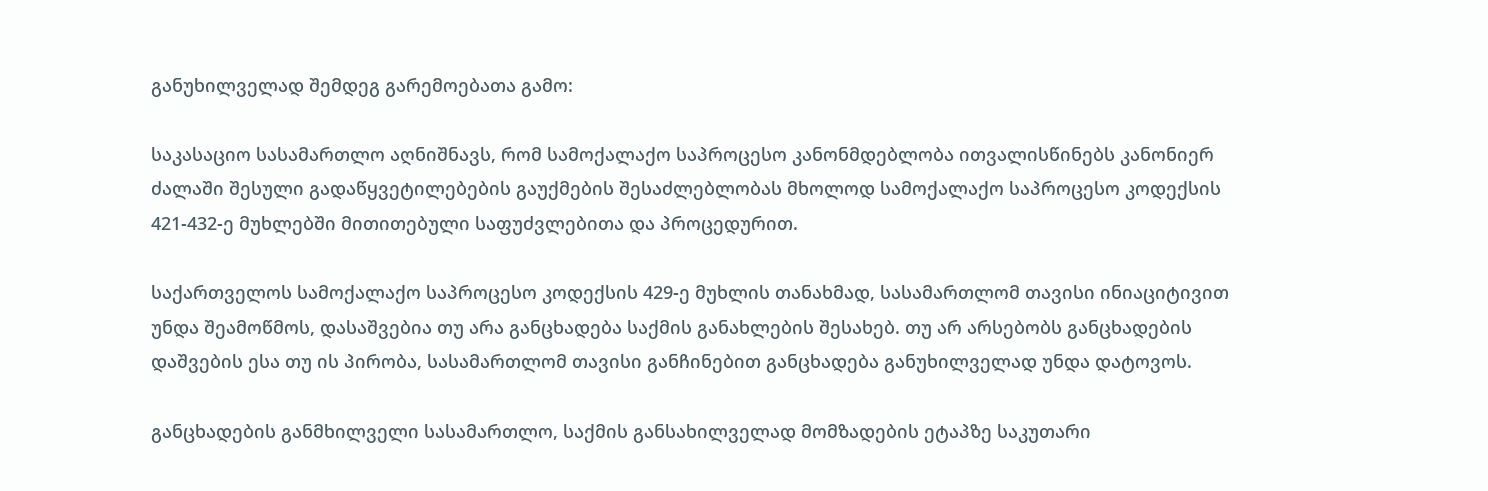განუხილველად შემდეგ გარემოებათა გამო:

საკასაციო სასამართლო აღნიშნავს, რომ სამოქალაქო საპროცესო კანონმდებლობა ითვალისწინებს კანონიერ ძალაში შესული გადაწყვეტილებების გაუქმების შესაძლებლობას მხოლოდ სამოქალაქო საპროცესო კოდექსის 421-432-ე მუხლებში მითითებული საფუძვლებითა და პროცედურით.

საქართველოს სამოქალაქო საპროცესო კოდექსის 429-ე მუხლის თანახმად, სასამართლომ თავისი ინიაციტივით უნდა შეამოწმოს, დასაშვებია თუ არა განცხადება საქმის განახლების შესახებ. თუ არ არსებობს განცხადების დაშვების ესა თუ ის პირობა, სასამართლომ თავისი განჩინებით განცხადება განუხილველად უნდა დატოვოს.

განცხადების განმხილველი სასამართლო, საქმის განსახილველად მომზადების ეტაპზე საკუთარი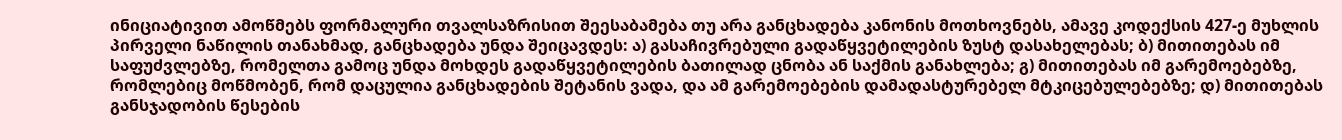ინიციატივით ამოწმებს ფორმალური თვალსაზრისით შეესაბამება თუ არა განცხადება კანონის მოთხოვნებს, ამავე კოდექსის 427-ე მუხლის პირველი ნაწილის თანახმად, განცხადება უნდა შეიცავდეს: ა) გასაჩივრებული გადაწყვეტილების ზუსტ დასახელებას; ბ) მითითებას იმ საფუძვლებზე, რომელთა გამოც უნდა მოხდეს გადაწყვეტილების ბათილად ცნობა ან საქმის განახლება; გ) მითითებას იმ გარემოებებზე, რომლებიც მოწმობენ, რომ დაცულია განცხადების შეტანის ვადა, და ამ გარემოებების დამადასტურებელ მტკიცებულებებზე; დ) მითითებას განსჯადობის წესების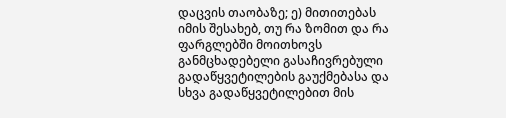დაცვის თაობაზე; ე) მითითებას იმის შესახებ, თუ რა ზომით და რა ფარგლებში მოითხოვს განმცხადებელი გასაჩივრებული გადაწყვეტილების გაუქმებასა და სხვა გადაწყვეტილებით მის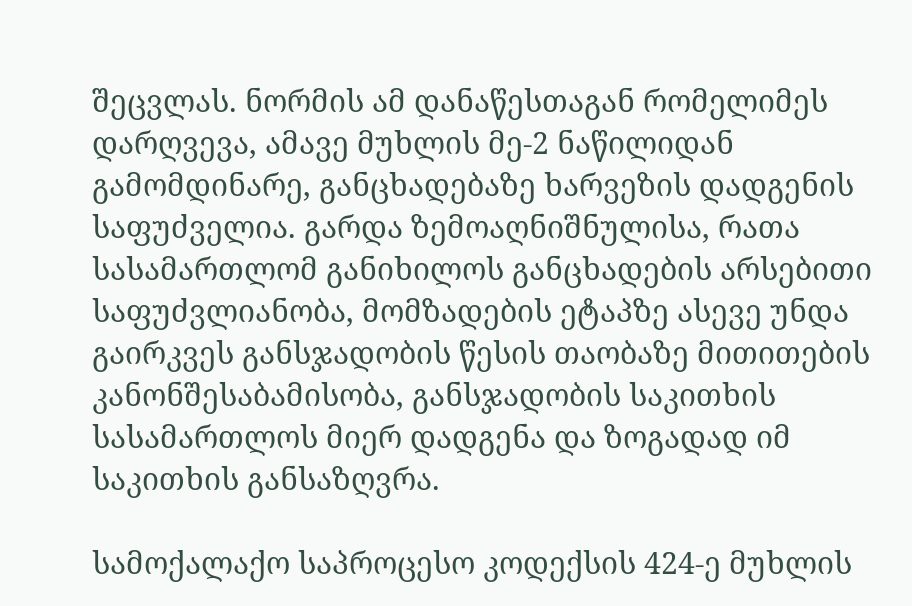შეცვლას. ნორმის ამ დანაწესთაგან რომელიმეს დარღვევა, ამავე მუხლის მე-2 ნაწილიდან გამომდინარე, განცხადებაზე ხარვეზის დადგენის საფუძველია. გარდა ზემოაღნიშნულისა, რათა სასამართლომ განიხილოს განცხადების არსებითი საფუძვლიანობა, მომზადების ეტაპზე ასევე უნდა გაირკვეს განსჯადობის წესის თაობაზე მითითების კანონშესაბამისობა, განსჯადობის საკითხის სასამართლოს მიერ დადგენა და ზოგადად იმ საკითხის განსაზღვრა.

სამოქალაქო საპროცესო კოდექსის 424-ე მუხლის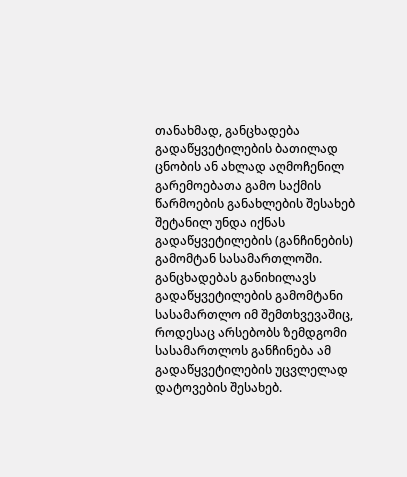თანახმად, განცხადება გადაწყვეტილების ბათილად ცნობის ან ახლად აღმოჩენილ გარემოებათა გამო საქმის წარმოების განახლების შესახებ შეტანილ უნდა იქნას გადაწყვეტილების (განჩინების) გამომტან სასამართლოში. განცხადებას განიხილავს გადაწყვეტილების გამომტანი სასამართლო იმ შემთხვევაშიც, როდესაც არსებობს ზემდგომი სასამართლოს განჩინება ამ გადაწყვეტილების უცვლელად დატოვების შესახებ.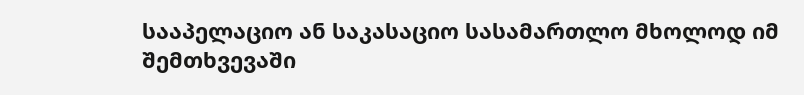სააპელაციო ან საკასაციო სასამართლო მხოლოდ იმ შემთხვევაში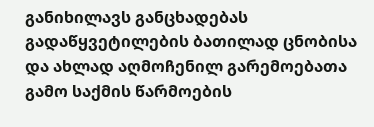განიხილავს განცხადებას გადაწყვეტილების ბათილად ცნობისა და ახლად აღმოჩენილ გარემოებათა გამო საქმის წარმოების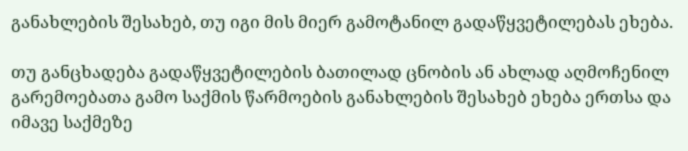განახლების შესახებ, თუ იგი მის მიერ გამოტანილ გადაწყვეტილებას ეხება.

თუ განცხადება გადაწყვეტილების ბათილად ცნობის ან ახლად აღმოჩენილ გარემოებათა გამო საქმის წარმოების განახლების შესახებ ეხება ერთსა და იმავე საქმეზე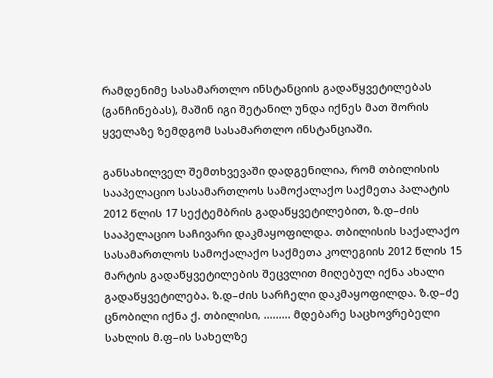რამდენიმე სასამართლო ინსტანციის გადაწყვეტილებას (განჩინებას), მაშინ იგი შეტანილ უნდა იქნეს მათ შორის ყველაზე ზემდგომ სასამართლო ინსტანციაში.

განსახილველ შემთხვევაში დადგენილია, რომ თბილისის სააპელაციო სასამართლოს სამოქალაქო საქმეთა პალატის 2012 წლის 17 სექტემბრის გადაწყვეტილებით, ზ.დ–ძის სააპელაციო საჩივარი დაკმაყოფილდა. თბილისის საქალაქო სასამართლოს სამოქალაქო საქმეთა კოლეგიის 2012 წლის 15 მარტის გადაწყვეტილების შეცვლით მიღებულ იქნა ახალი გადაწყვეტილება. ზ.დ–ძის სარჩელი დაკმაყოფილდა. ზ.დ–ძე ცნობილი იქნა ქ. თბილისი, ......... მდებარე საცხოვრებელი სახლის მ.ფ–ის სახელზე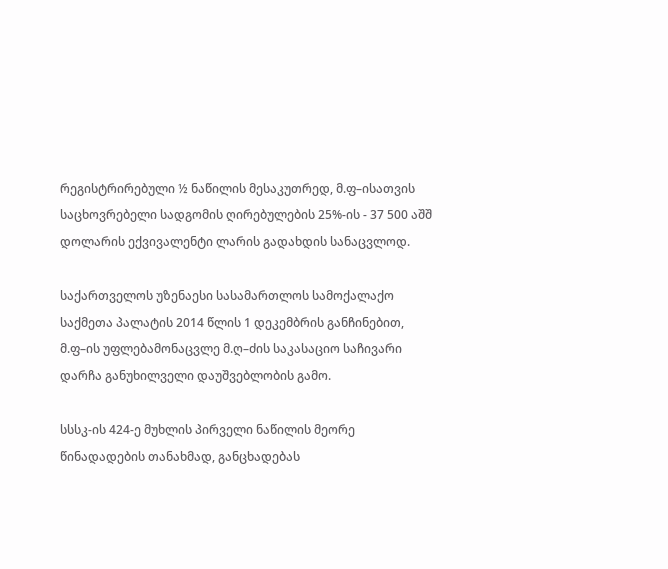რეგისტრირებული ½ ნაწილის მესაკუთრედ, მ.ფ–ისათვის საცხოვრებელი სადგომის ღირებულების 25%-ის - 37 500 აშშ დოლარის ექვივალენტი ლარის გადახდის სანაცვლოდ.

საქართველოს უზენაესი სასამართლოს სამოქალაქო საქმეთა პალატის 2014 წლის 1 დეკემბრის განჩინებით, მ.ფ–ის უფლებამონაცვლე მ.ღ–ძის საკასაციო საჩივარი დარჩა განუხილველი დაუშვებლობის გამო.

სსსკ-ის 424-ე მუხლის პირველი ნაწილის მეორე წინადადების თანახმად, განცხადებას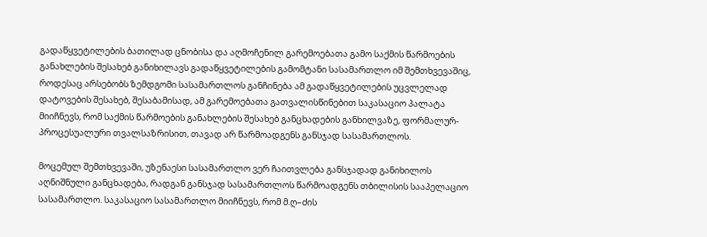გადაწყვეტილების ბათილად ცნობისა და აღმოჩენილ გარემოებათა გამო საქმის წარმოების განახლების შესახებ განიხილავს გადაწყვეტილების გამომტანი სასამართლო იმ შემთხვევაშიც, როდესაც არსებობს ზემდგომი სასამართლოს განჩინება ამ გადაწყვეტილების უცვლელად დატოვების შესახებ, შესაბამისად, ამ გარემოებათა გათვალისწინებით საკასაციო პალატა მიიჩნევს, რომ საქმის წარმოების განახლების შესახებ განცხადების განხილვაზე, ფორმალურ-პროცესუალური თვალსაზრისით, თავად არ წარმოადგენს განსჯად სასამართლოს.

მოცემულ შემთხვევაში, უზენაესი სასამართლო ვერ ჩაითვლება განსჯადად განიხილოს აღნიშნული განცხადება, რადგან განსჯად სასამართლოს წარმოადგენს თბილისის სააპელაციო სასამართლო. საკასაციო სასამართლო მიიჩნევს, რომ მ.ღ–ძის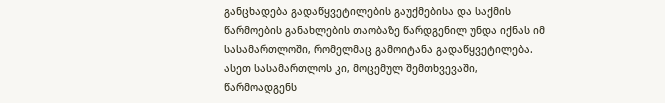განცხადება გადაწყვეტილების გაუქმებისა და საქმის წარმოების განახლების თაობაზე წარდგენილ უნდა იქნას იმ სასამართლოში, რომელმაც გამოიტანა გადაწყვეტილება. ასეთ სასამართლოს კი, მოცემულ შემთხვევაში, წარმოადგენს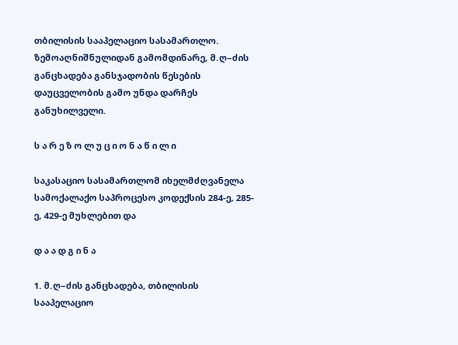თბილისის სააპელაციო სასამართლო. ზემოაღნიშნულიდან გამომდინარე, მ.ღ–ძის განცხადება განსჯადობის წესების დაუცველობის გამო უნდა დარჩეს განუხილველი.

ს ა რ ე ზ ო ლ უ ც ი ო ნ ა წ ი ლ ი

საკასაციო სასამართლომ იხელმძღვანელა სამოქალაქო საპროცესო კოდექსის 284-ე, 285-ე, 429-ე მუხლებით და

დ ა ა დ გ ი ნ ა

1. მ.ღ–ძის განცხადება, თბილისის სააპელაციო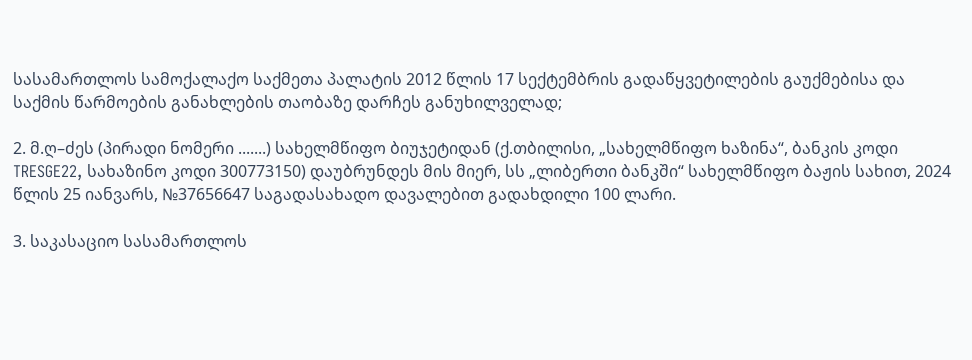სასამართლოს სამოქალაქო საქმეთა პალატის 2012 წლის 17 სექტემბრის გადაწყვეტილების გაუქმებისა და საქმის წარმოების განახლების თაობაზე დარჩეს განუხილველად;

2. მ.ღ–ძეს (პირადი ნომერი .......) სახელმწიფო ბიუჯეტიდან (ქ.თბილისი, „სახელმწიფო ხაზინა“, ბანკის კოდი TRESGE22, სახაზინო კოდი 300773150) დაუბრუნდეს მის მიერ, სს „ლიბერთი ბანკში“ სახელმწიფო ბაჟის სახით, 2024 წლის 25 იანვარს, №37656647 საგადასახადო დავალებით გადახდილი 100 ლარი.

3. საკასაციო სასამართლოს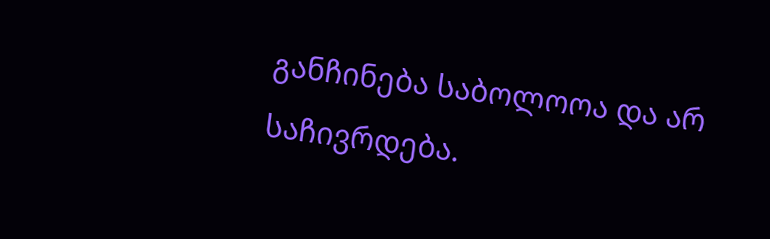განჩინება საბოლოოა და არ საჩივრდება.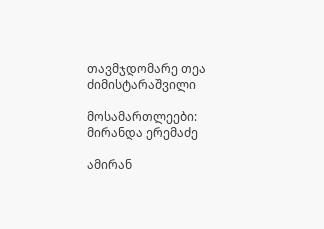თავმჯდომარე თეა ძიმისტარაშვილი

მოსამართლეები: მირანდა ერემაძე

ამირან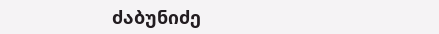ძაბუნიძე